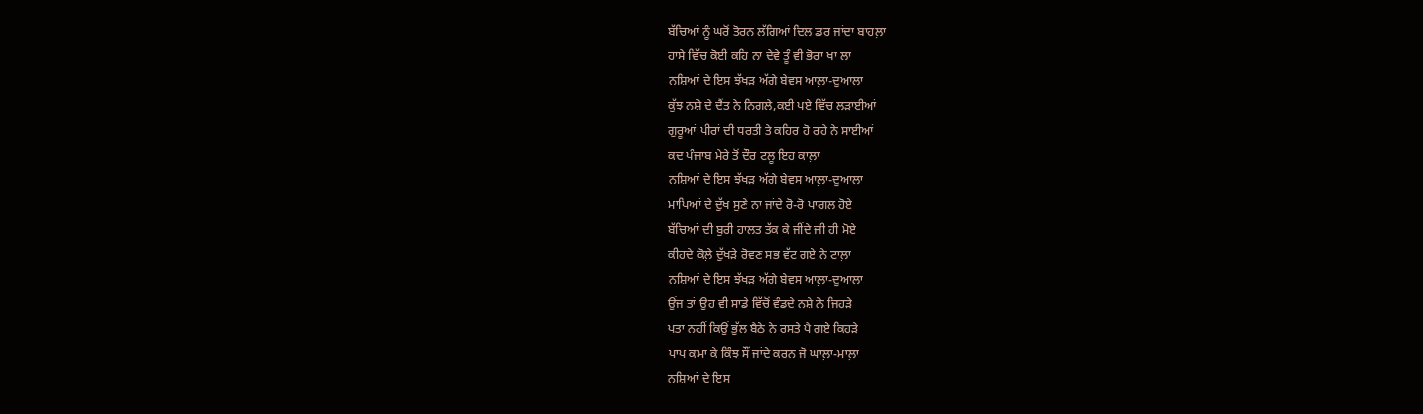ਬੱਚਿਆਂ ਨੂੰ ਘਰੋਂ ਤੋਰਨ ਲੱਗਿਆਂ ਦਿਲ ਡਰ ਜਾਂਦਾ ਬਾਹਲ਼ਾ
ਹਾਸੇ ਵਿੱਚ ਕੋਈ ਕਹਿ ਨਾ ਦੇਵੇ ਤੂੰ ਵੀ ਭੋਰਾ ਖਾ ਲਾ
ਨਸ਼ਿਆਂ ਦੇ ਇਸ ਝੱਖੜ ਅੱਗੇ ਬੇਵਸ ਆਲ਼ਾ-ਦੁਆਲਾ
ਕੁੱਝ ਨਸ਼ੇ ਦੇ ਦੈਂਤ ਨੇ ਨਿਗਲੇ,ਕਈ ਪਏ ਵਿੱਚ ਲੜਾਈਆਂ
ਗੁਰੂਆਂ ਪੀਰਾਂ ਦੀ ਧਰਤੀ ਤੇ ਕਹਿਰ ਹੋ ਰਹੇ ਨੇ ਸਾਈਆਂ
ਕਦ ਪੰਜਾਬ ਮੇਰੇ ਤੋਂ ਦੌਰ ਟਲੂ ਇਹ ਕਾਲ਼ਾ
ਨਸ਼ਿਆਂ ਦੇ ਇਸ ਝੱਖੜ ਅੱਗੇ ਬੇਵਸ ਆਲ਼ਾ-ਦੁਆਲਾ
ਮਾਪਿਆਂ ਦੇ ਦੁੱਖ ਸੁਣੇ ਨਾ ਜਾਂਦੇ ਰੋ-ਰੋ ਪਾਗਲ ਹੋਏ
ਬੱਚਿਆਂ ਦੀ ਬੁਰੀ ਹਾਲਤ ਤੱਕ ਕੇ ਜੀਂਦੇ ਜੀ ਹੀ ਮੋਏ
ਕੀਹਦੇ ਕੋਲ਼ੇ ਦੁੱਖੜੇ ਰੋਵਣ ਸਭ ਵੱਟ ਗਏ ਨੇ ਟਾਲ਼ਾ
ਨਸ਼ਿਆਂ ਦੇ ਇਸ ਝੱਖੜ ਅੱਗੇ ਬੇਵਸ ਆਲ਼ਾ-ਦੁਆਲਾ
ਉਂਜ ਤਾਂ ਉਹ ਵੀ ਸਾਡੇ ਵਿੱਚੋਂ ਵੰਡਦੇ ਨਸ਼ੇ ਨੇ ਜਿਹੜੇ
ਪਤਾ ਨਹੀਂ ਕਿਉਂ ਭੁੱਲ ਬੈਠੇ ਨੇ ਰਸਤੇ ਪੈ ਗਏ ਕਿਹੜੇ
ਪਾਪ ਕਮਾ ਕੇ ਕਿੰਝ ਸੌਂ ਜਾਂਦੇ ਕਰਨ ਜੋ ਘਾਲ਼ਾ-ਮਾਲ਼ਾ
ਨਸ਼ਿਆਂ ਦੇ ਇਸ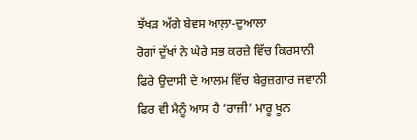ਝੱਖੜ ਅੱਗੇ ਬੇਵਸ ਆਲ਼ਾ-ਦੁਆਲਾ
ਰੋਗਾਂ ਦੁੱਖਾਂ ਨੇ ਘੇਰੇ ਸਭ ਕਰਜ਼ੇ ਵਿੱਚ ਕਿਰਸਾਨੀ
ਫਿਰੇ ਉਦਾਸੀ ਦੇ ਆਲਮ ਵਿੱਚ ਬੇਰੁਜ਼ਗਾਰ ਜਵਾਨੀ
ਫਿਰ ਵੀ ਮੈਨੂੰ ਆਸ ਹੈ ‘ਰਾਜੀ’ ਮਾਰੂ ਖੂਨ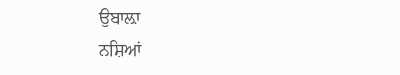ਉਬਾਲ਼ਾ
ਨਸ਼ਿਆਂ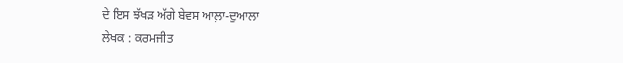ਦੇ ਇਸ ਝੱਖੜ ਅੱਗੇ ਬੇਵਸ ਆਲ਼ਾ-ਦੁਆਲਾ
ਲੇਖਕ : ਕਰਮਜੀਤ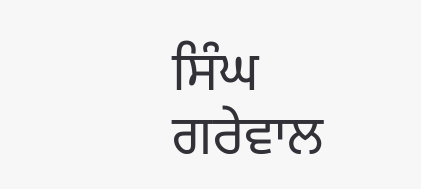ਸਿੰਘ ਗਰੇਵਾਲ